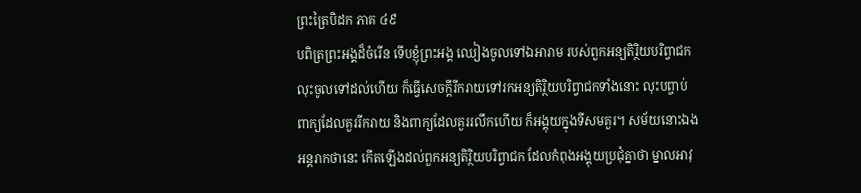ព្រះត្រៃបិដក ភាគ ៤៩
បពិត្រព្រះអង្គដ៏ចំរើន ទើបខ្ញុំព្រះអង្គ ឈៀងចូលទៅឯអារាម របស់ពួកអន្យតិរ្ថិយបរិព្វាជក លុះចូលទៅដល់ហើយ ក៏ធ្វើសេចក្តីរីករាយទៅរកអន្យតិរ្ថិយបរិព្វាជកទាំងនោះ លុះបព្ចាប់ពាក្យដែលគួររីករាយ និងពាក្យដែលគួររលឹកហើយ ក៏អង្គុយក្នុងទីសមគួរ។ សម័យនោះឯង អន្តរាកថានេះ កើតឡើងដល់ពួកអន្យតិរ្ថិយបរិព្វាជក ដែលកំពុងអង្គុយប្រជុំគ្នាថា ម្នាលអាវុ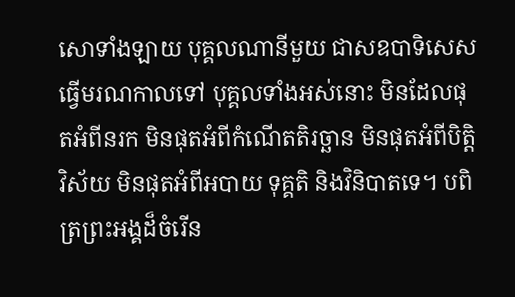សោទាំងឡាយ បុគ្គលណានីមួយ ជាសឧបាទិសេស ធ្វើមរណកាលទៅ បុគ្គលទាំងអស់នោះ មិនដែលផុតអំពីនរក មិនផុតអំពីកំណើតតិរច្ឆាន មិនផុតអំពីបិត្តិវិស័យ មិនផុតអំពីអបាយ ទុគ្គតិ និងវិនិបាតទេ។ បពិត្រព្រះអង្គដ៏ចំរើន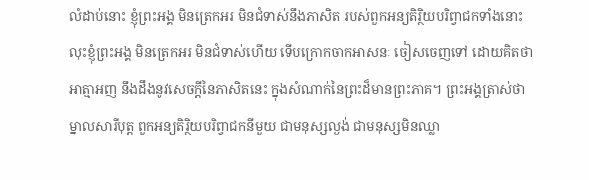លំដាប់នោះ ខ្ញុំព្រះអង្គ មិនត្រេកអរ មិនជំទាស់នឹងភាសិត របស់ពួកអន្យតិរ្ថិយបរិព្វាជកទាំងនោះ លុះខ្ញុំព្រះអង្គ មិនត្រេកអរ មិនជំទាស់ហើយ ទើបក្រោកចាកអាសនៈ ចៀសចេញទៅ ដោយគិតថា អាត្មាអញ នឹងដឹងនូវសេចក្តីនៃភាសិតនេះ ក្នុងសំណាក់នៃព្រះដ៏មានព្រះភាគ។ ព្រះអង្គត្រាស់ថា ម្នាលសារីបុត្ត ពួកអន្យតិរ្ថិយបរិព្វាជកនីមួយ ជាមនុស្សល្ងង់ ជាមនុស្សមិនឈ្លា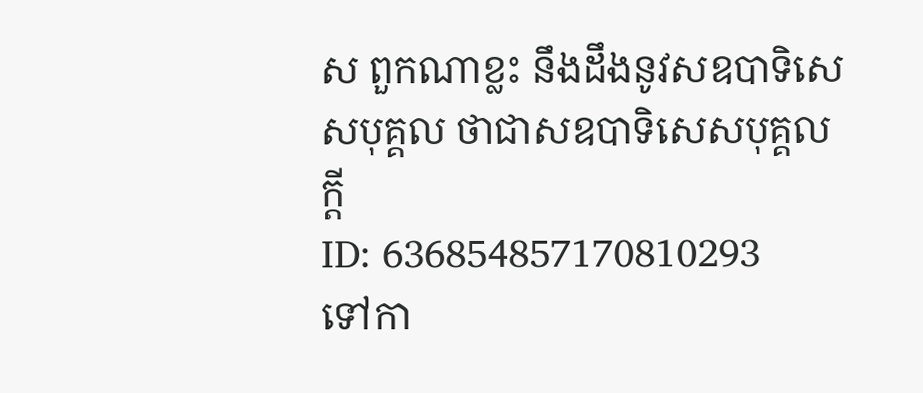ស ពួកណាខ្លះ នឹងដឹងនូវសឧបាទិសេសបុគ្គល ថាជាសឧបាទិសេសបុគ្គលក្តី
ID: 636854857170810293
ទៅកា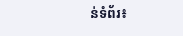ន់ទំព័រ៖